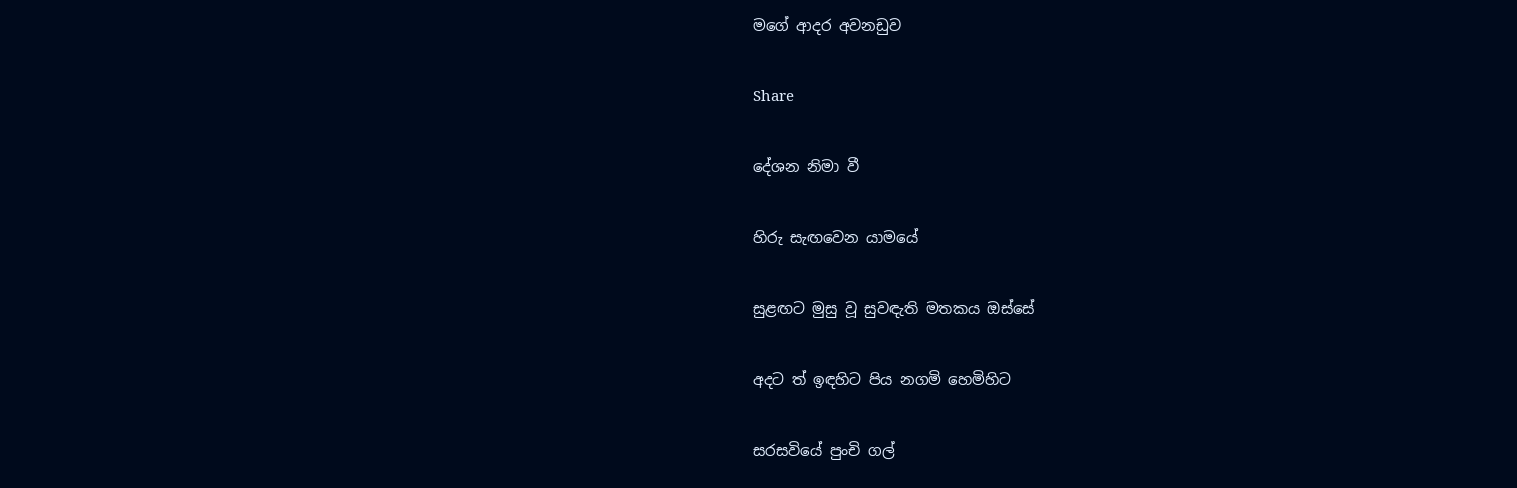මගේ ආදර අවනඩුව

Share

දේශන නිමා වී

හිරු සැඟවෙන යාමයේ

සුළඟට මුසු වූ සුවඳැති මතකය ඔස්සේ

අදට ත් ඉඳහිට පිය නගමි හෙමිහිට

සරසවියේ පුංචි ගල්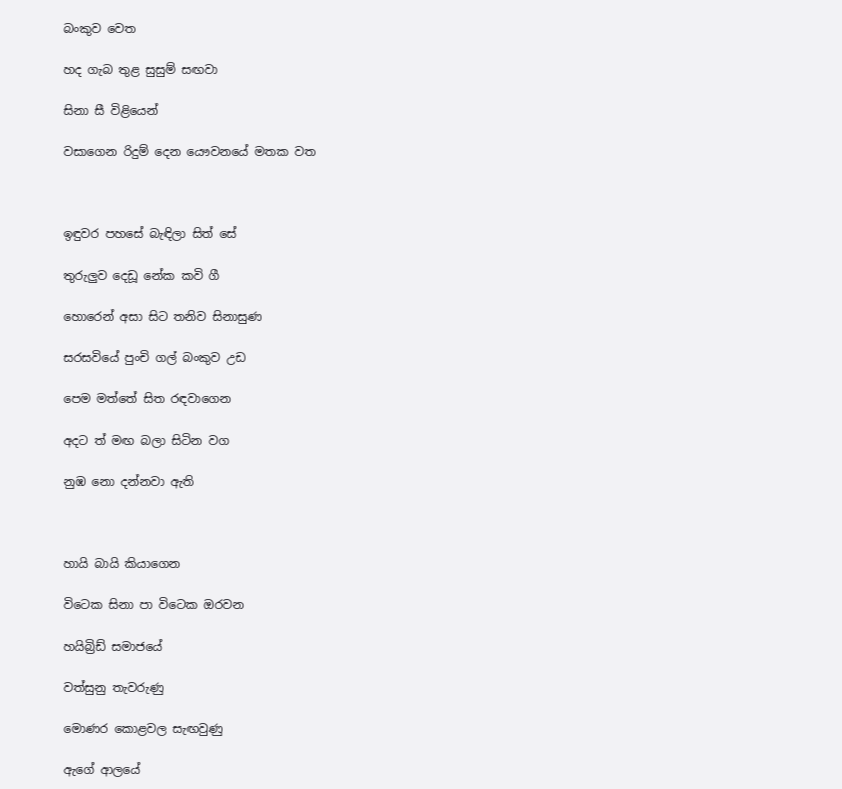බංකුව වෙත

හද ගැබ තුළ සුසුම් සඟවා

සිනා සී විළියෙන්

වසාගෙන රිදුම් දෙන යෞවනයේ මතක වත



ඉඳුවර පහසේ බැඳිලා සිත් සේ

තුරුලුව දෙඩූ නේක කවි ගී

හොරෙන් අසා සිට තනිව සිනාසුණ

සරසවියේ පුංචි ගල් බංකුව උඩ

පෙම මත්තේ සිත රඳවාගෙන

අදට ත් මඟ බලා සිටින වග

නුඹ නො දන්නවා ඇති



හායි බායි කියාගෙන

විටෙක සිනා පා විටෙක ඔරවන

හයිබ්‍රිඩ් සමාජයේ

වත්සුනු තැවරුණු

මොණර කොළවල සැඟවුණු

ඇගේ ආලයේ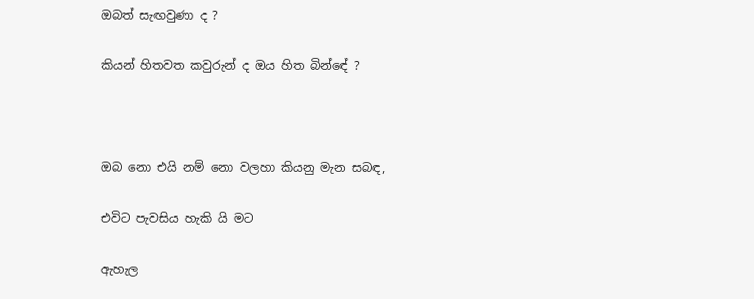ඔබත් සැඟවුණා ද ?

කියන් හිතවත කවුරුන් ද ඔය හිත බින්ඳේ ?



ඔබ නො එයි නම් නො වලහා කියනු මැන සබඳ,

එවිට පැවසිය හැකි යි මට

ඇහැල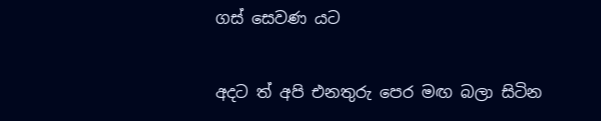ගස් සෙවණ යට

අදට ත් අපි එනතුරු පෙර මඟ බලා සිටින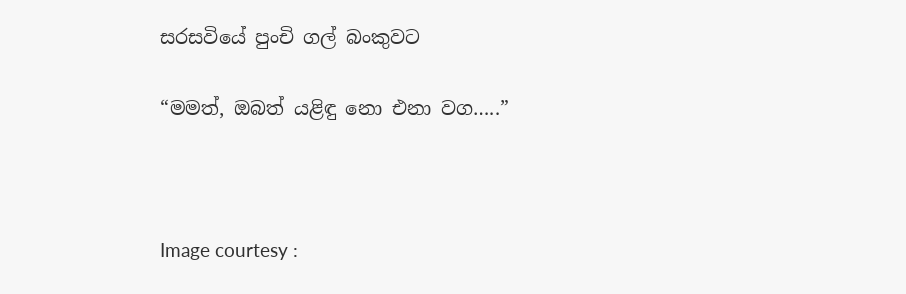සරසවියේ පුංචි ගල් බංකුවට

“මමත්, ඔබත් යළිඳු නො එනා වග…..”



Image courtesy :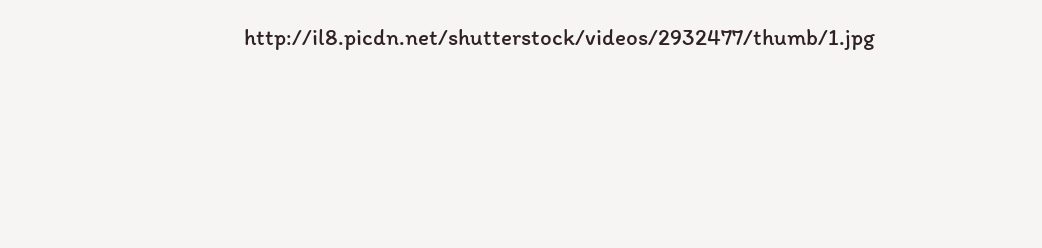http://il8.picdn.net/shutterstock/videos/2932477/thumb/1.jpg